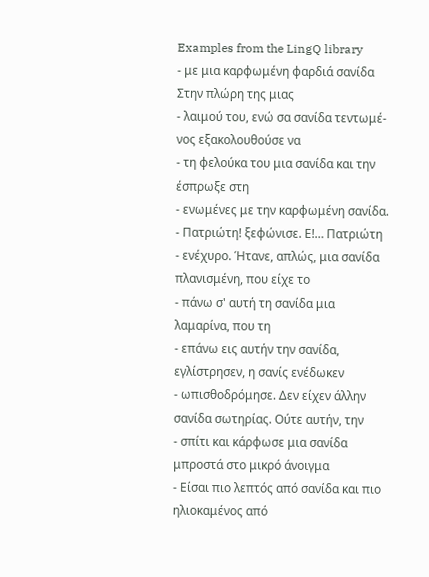Examples from the LingQ library
- με μια καρφωμένη φαρδιά σανίδα Στην πλώρη της μιας
- λαιμού του, ενώ σα σανίδα τεντωμέ- νος εξακολουθούσε να
- τη φελούκα του μια σανίδα και την έσπρωξε στη
- ενωμένες με την καρφωμένη σανίδα. - Πατριώτη! ξεφώνισε. Ε!… Πατριώτη
- ενέχυρο. Ήτανε, απλώς, μια σανίδα πλανισμένη, που είχε το
- πάνω σ' αυτή τη σανίδα μια λαμαρίνα, που τη
- επάνω εις αυτήν την σανίδα, εγλίστρησεν, η σανίς ενέδωκεν
- ωπισθοδρόμησε. Δεν είχεν άλλην σανίδα σωτηρίας. Ούτε αυτήν, την
- σπίτι και κάρφωσε μια σανίδα μπροστά στο μικρό άνοιγμα
- Είσαι πιο λεπτός από σανίδα και πιο ηλιοκαμένος από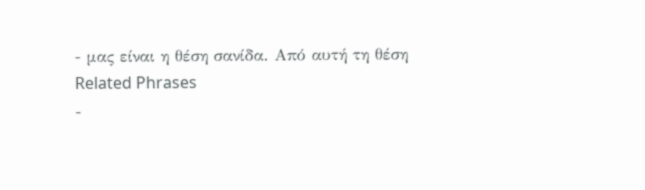- μας είναι η θέση σανίδα. Από αυτή τη θέση
Related Phrases
-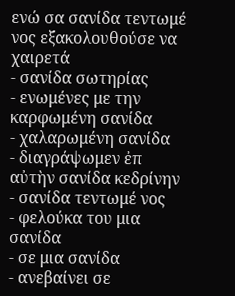ενώ σα σανίδα τεντωμέ νος εξακολουθούσε να χαιρετά
- σανίδα σωτηρίας
- ενωμένες με την καρφωμένη σανίδα
- χαλαρωμένη σανίδα
- διαγράψωμεν ἐπ αὐτὴν σανίδα κεδρίνην
- σανίδα τεντωμέ νος
- φελούκα του μια σανίδα
- σε μια σανίδα
- ανεβαίνει σε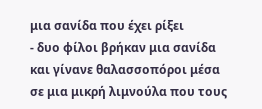μια σανίδα που έχει ρίξει
- δυο φίλοι βρήκαν μια σανίδα και γίνανε θαλασσοπόροι μέσα σε μια μικρή λιμνούλα που τους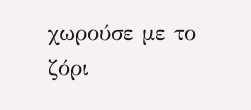χωρούσε με το ζόρι